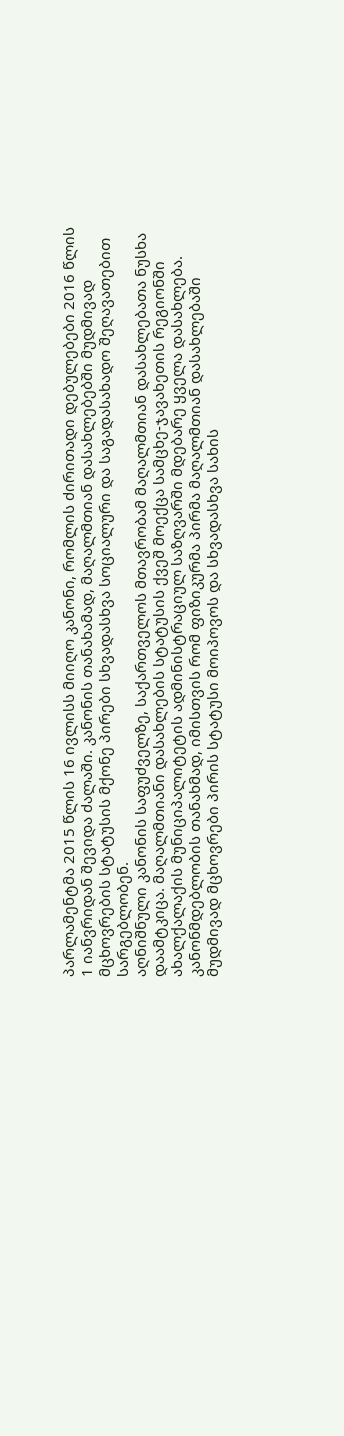პარლამენტმა 2015 წლის 16 ივლისს მიიღო კანონი, რომლის ძირითადი დებულებები 2016 წლის 1 იანვრიდან შევიდა ძალაში. კანონის თანახამად, მაღალმთიან დასახლებებში მუდმივად მცხოვრების სტატუსის მქონე პირები სხვადასხვა სოციალური და საგადასახადო შეღავათებით სარგებლობენ.
აღნიშნული კანონის საფუძველზე, საქართველოს მთავრობამ მაღალმთიან დასახლებათა ნუსხა დაამტკიცა. მაღალმთიანი დასახლების სტატუსის ქვეშ მოექცა სამცხე-ჯავახეთის რეგიონში ახალქალაქის მუნიციპალიტეტის ადმინისტრაციულ საზღვარში მდებარე ყველა დასახლება.
კანონმდებლობის თანახმად, იმისთვის რომ ფიზიკურმა პირმა მაღალმთიან დასახლებაში მუდმივად მცხოვრები პირის სტატუსი მოიპოვოს და სხვადასხვა სახის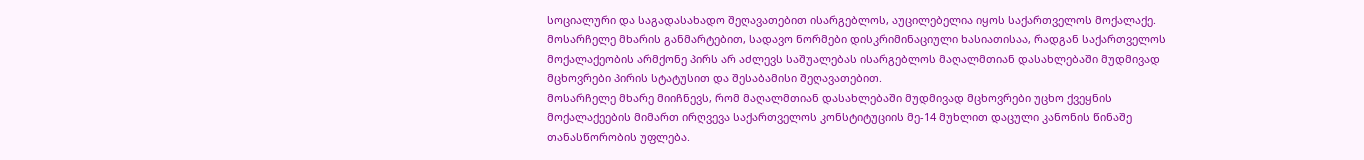სოციალური და საგადასახადო შეღავათებით ისარგებლოს, აუცილებელია იყოს საქართველოს მოქალაქე.
მოსარჩელე მხარის განმარტებით, სადავო ნორმები დისკრიმინაციული ხასიათისაა, რადგან საქართველოს მოქალაქეობის არმქონე პირს არ აძლევს საშუალებას ისარგებლოს მაღალმთიან დასახლებაში მუდმივად მცხოვრები პირის სტატუსით და შესაბამისი შეღავათებით.
მოსარჩელე მხარე მიიჩნევს, რომ მაღალმთიან დასახლებაში მუდმივად მცხოვრები უცხო ქვეყნის მოქალაქეების მიმართ ირღვევა საქართველოს კონსტიტუციის მე-14 მუხლით დაცული კანონის წინაშე თანასწორობის უფლება.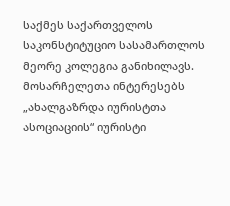საქმეს საქართველოს საკონსტიტუციო სასამართლოს მეორე კოლეგია განიხილავს. მოსარჩელეთა ინტერესებს „ახალგაზრდა იურისტთა ასოციაციის“ იურისტი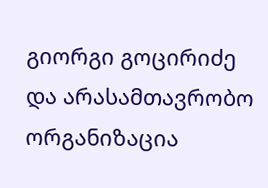გიორგი გოცირიძე და არასამთავრობო ორგანიზაცია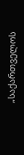„საქართველოს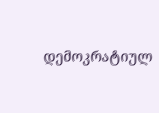დემოკრატიულ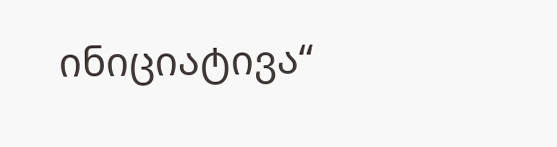ინიციატივა“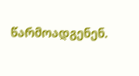წარმოადგენენ.